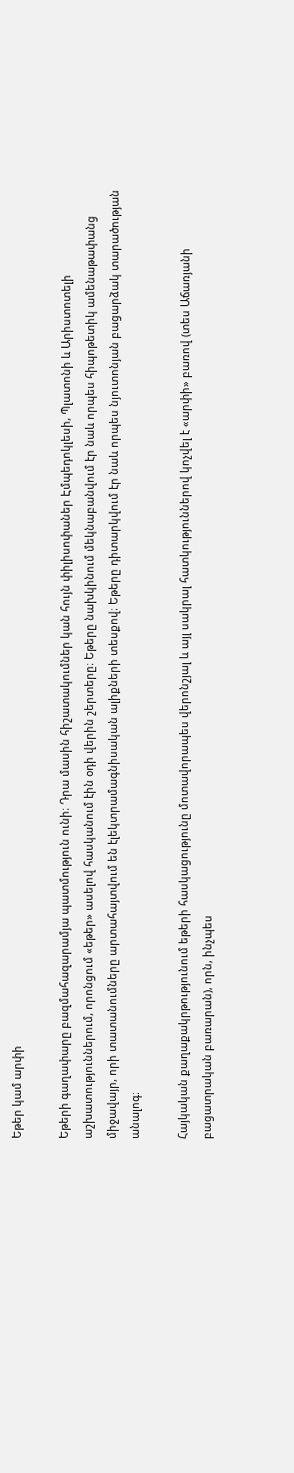Եթեր կամ արփի

Եթերի գաղափարը բազմահազարամյա պատմություն ունի։ Դրա մասին հիշատակումներ կան հույն փիլիսոփաներ Էմպեդոկլեսի, Պլատոնի և Արիստոտելի աշխատություններում, որոնցում «եթեր» ասելով հասկանում էին օդի վերին շերտերը։ Եթերը նախկինում մեկնաբանվում էր նաև որպես հիպոթետիկ ամենաթափանց միջավայր, որի տատանումները արտահայտվում են էլեկտրամագնիսական ալիքների տեսքով։ Եթերը դիտարկվում էր նաև որպես նյուտոնյան բացարձակ տարածության անալոգ։

Հայկական քաղաքակրթությունում եթերի հասկացությունը մոտավորապես վերոնշյալ և այլ սակրալ հատկություններով կոչվել է «արփի» բառով (տես Աճառյանի բացատրական բառարան), որն, ինչպես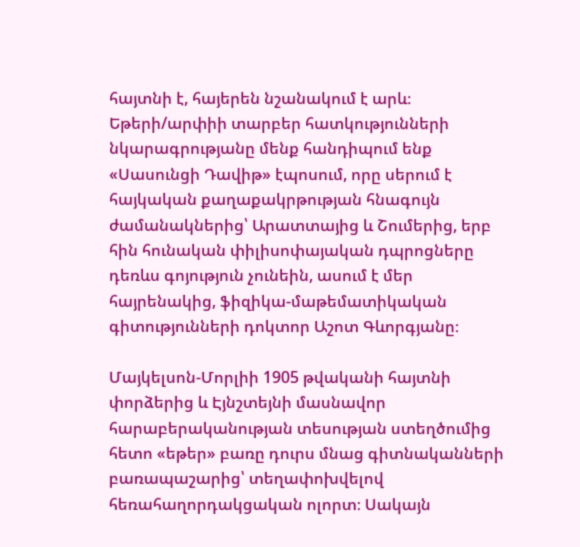հայտնի է, հայերեն նշանակում է արև։ Եթերի/արփիի տարբեր հատկությունների նկարագրությանը մենք հանդիպում ենք «Սասունցի Դավիթ» էպոսում, որը սերում է հայկական քաղաքակրթության հնագույն ժամանակներից՝ Արատտայից և Շումերից, երբ հին հունական փիլիսոփայական դպրոցները դեռևս գոյություն չունեին, ասում է մեր հայրենակից, ֆիզիկա-մաթեմատիկական գիտությունների դոկտոր Աշոտ Գևորգյանը։

Մայկելսոն-Մորլիի 1905 թվականի հայտնի փորձերից և Էյնշտեյնի մասնավոր հարաբերականության տեսության ստեղծումից հետո «եթեր» բառը դուրս մնաց գիտնականների բառապաշարից՝ տեղափոխվելով հեռահաղորդակցական ոլորտ։ Սակայն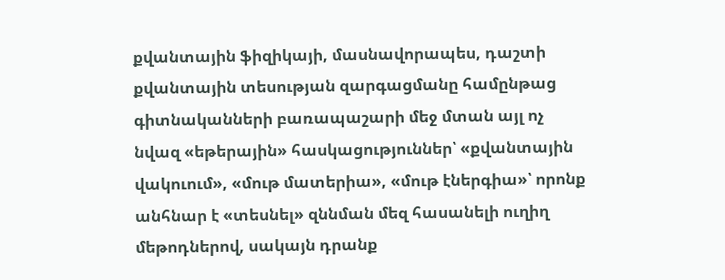քվանտային ֆիզիկայի, մասնավորապես, դաշտի քվանտային տեսության զարգացմանը համընթաց գիտնականների բառապաշարի մեջ մտան այլ ոչ նվազ «եթերային» հասկացություններ՝ «քվանտային վակուում», «մութ մատերիա», «մութ էներգիա»՝ որոնք անհնար է «տեսնել» զննման մեզ հասանելի ուղիղ մեթոդներով, սակայն դրանք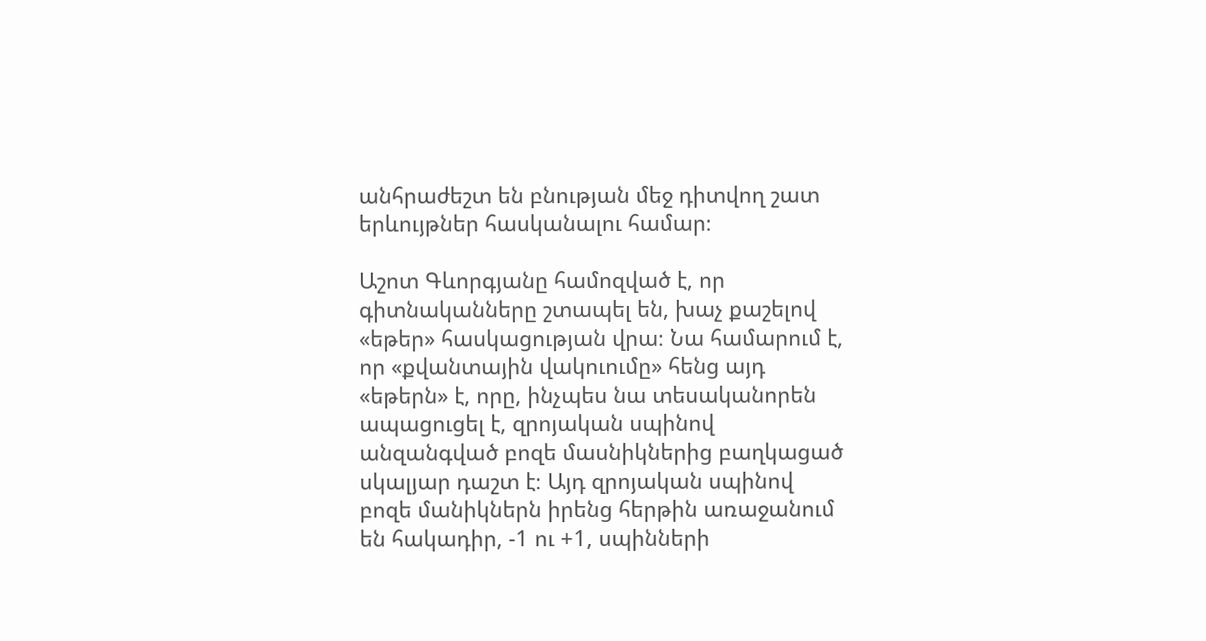անհրաժեշտ են բնության մեջ դիտվող շատ երևույթներ հասկանալու համար։

Աշոտ Գևորգյանը համոզված է, որ գիտնականները շտապել են, խաչ քաշելով «եթեր» հասկացության վրա։ Նա համարում է, որ «քվանտային վակուումը» հենց այդ «եթերն» է, որը, ինչպես նա տեսականորեն ապացուցել է, զրոյական սպինով անզանգված բոզե մասնիկներից բաղկացած սկալյար դաշտ է։ Այդ զրոյական սպինով բոզե մանիկներն իրենց հերթին առաջանում են հակադիր, -1 ու +1, սպինների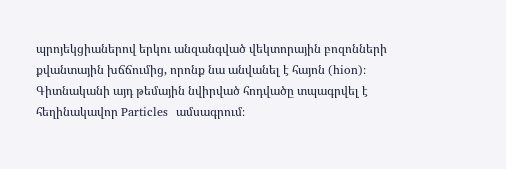պրոյեկցիաներով երկու անզանգված վեկտորային բոզոնների քվանտային խճճումից, որոնք նա անվանել է հայոն (hion)։ Գիտնականի այդ թեմային նվիրված հոդվածը տպագրվել է հեղինակավոր Particles  ամսագրում։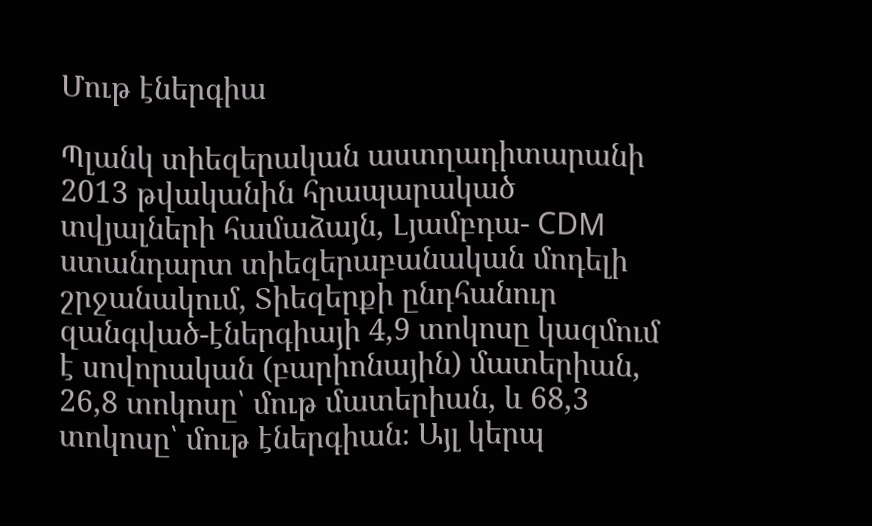Մութ էներգիա

Պլանկ տիեզերական աստղադիտարանի 2013 թվականին հրապարակած տվյալների համաձայն, Լյամբդա- CDM ստանդարտ տիեզերաբանական մոդելի շրջանակում, Տիեզերքի ընդհանուր զանգված-էներգիայի 4,9 տոկոսը կազմում է սովորական (բարիոնային) մատերիան, 26,8 տոկոսը՝ մութ մատերիան, և 68,3 տոկոսը՝ մութ էներգիան։ Այլ կերպ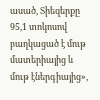ասած, Տիեզերքը 95,1 տոկոսով բաղկացած է մութ մատերիայից և մութ էներգիայից»,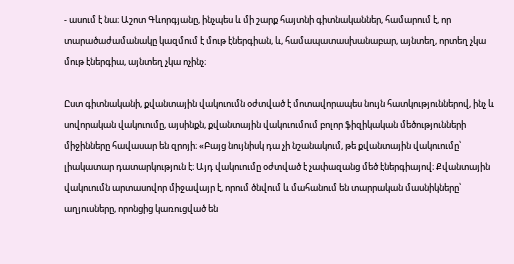- ասում է նա։ Աշոտ Գևորգյանը, ինչպես և մի շարք հայտնի գիտնականներ, համարում է, որ տարածաժամանակը կազմում է մութ էներգիան, և, համապատասխանաբար, այնտեղ, որտեղ չկա մութ էներգիա, այնտեղ չկա ոչինչ։

Ըստ գիտնականի, քվանտային վակուումն օժտված է մոտավորապես նույն հատկություններով, ինչ և սովորական վակուումը, այսինքն, քվանտային վակուումում բոլոր ֆիզիկական մեծությունների միջինները հավասար են զրոյի։ «Բայց նույնիսկ դա չի նշանակում, թե քվանտային վակուումը՝ լիակատար դատարկություն է։ Այդ վակուումը օժտված է չափազանց մեծ էներգիայով։ Քվանտային վակուումն արտասովոր միջավայր է, որում ծնվում և մահանում են տարրական մասնիկները՝ աղյուսները, որոնցից կառուցված են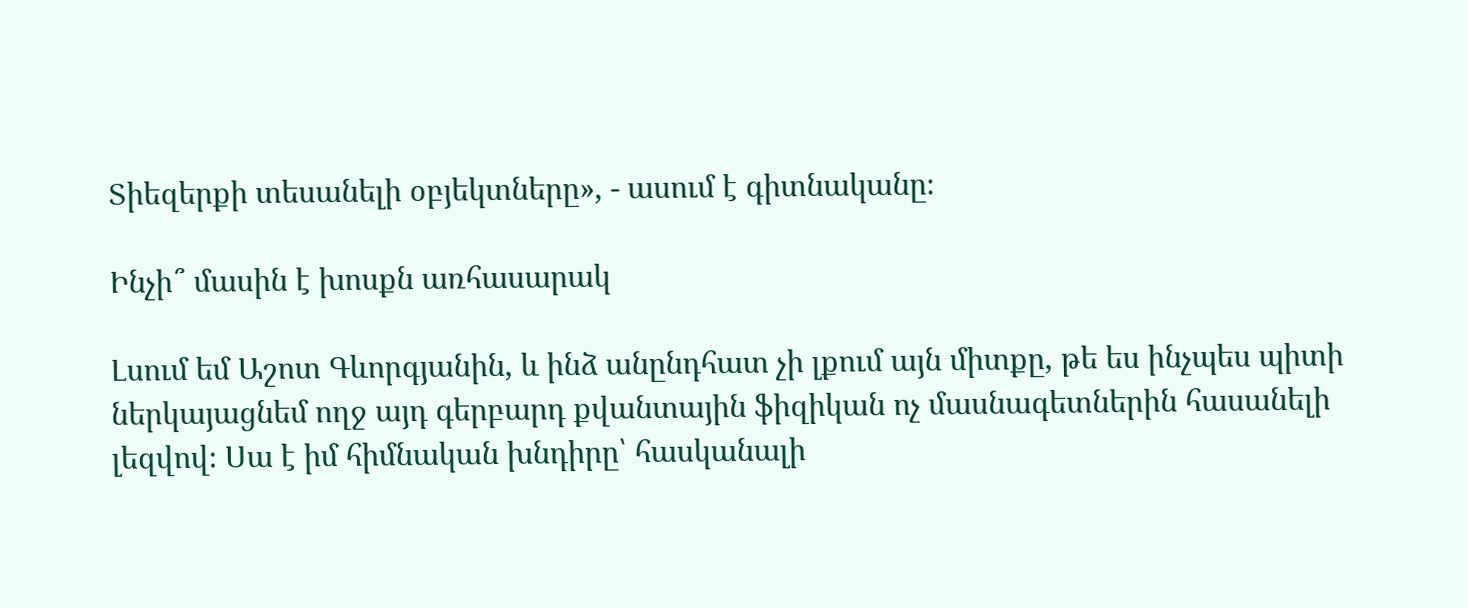Տիեզերքի տեսանելի օբյեկտները», - ասում է գիտնականը։

Ինչի՞ մասին է խոսքն առհասարակ

Լսում եմ Աշոտ Գևորգյանին, և ինձ անընդհատ չի լքում այն միտքը, թե ես ինչպես պիտի ներկայացնեմ ողջ այդ գերբարդ քվանտային ֆիզիկան ոչ մասնագետներին հասանելի լեզվով։ Սա է իմ հիմնական խնդիրը՝ հասկանալի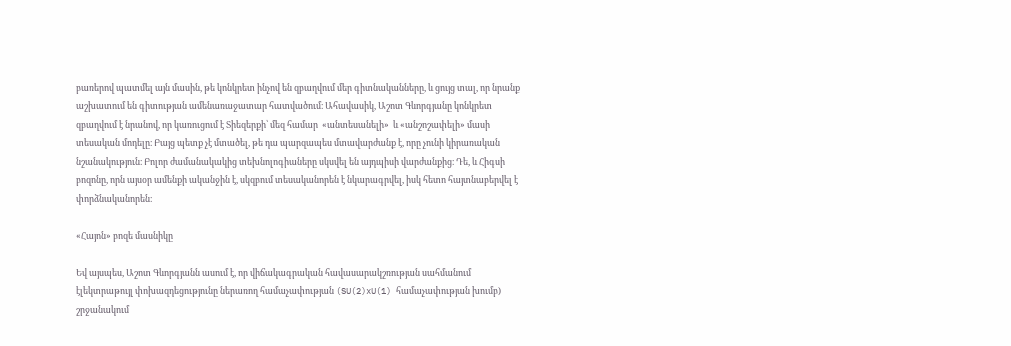բառերով պատմել այն մասին, թե կոնկրետ ինչով են զբաղվում մեր գիտնականները, և ցույց տալ, որ նրանք աշխատում են գիտության ամենառաջատար հատվածում։ Ահավասիկ, Աշոտ Գևորգյանը կոնկրետ զբաղվում է նրանով, որ կառուցում է Տիեզերքի՝ մեզ համար  «անտեսանելի»  և «անշոշափելի» մասի տեսական մոդելը։ Բայց պետք չէ մտածել, թե դա պարզապես մտավարժանք է, որը չունի կիրառական նշանակություն։ Բոլոր ժամանակակից տեխնոլոգիաները սկսվել են այդպիսի վարժանքից։ Դե, և Հիգսի բոզոնը, որն այսօր ամենքի ականջին է, սկզբում տեսականորեն է նկարագրվել, իսկ հետո հայտնաբերվել է փորձնականորեն։

«Հայոն» բոզե մասնիկը

Եվ այսպես, Աշոտ Գևորգյանն ասում է, որ վիճակագրական հավասարակշռության սահմանում էլեկտրաթույլ փոխազդեցությունը ներառող համաչափության (SU(2)xU(1) համաչափության խումբ) շրջանակում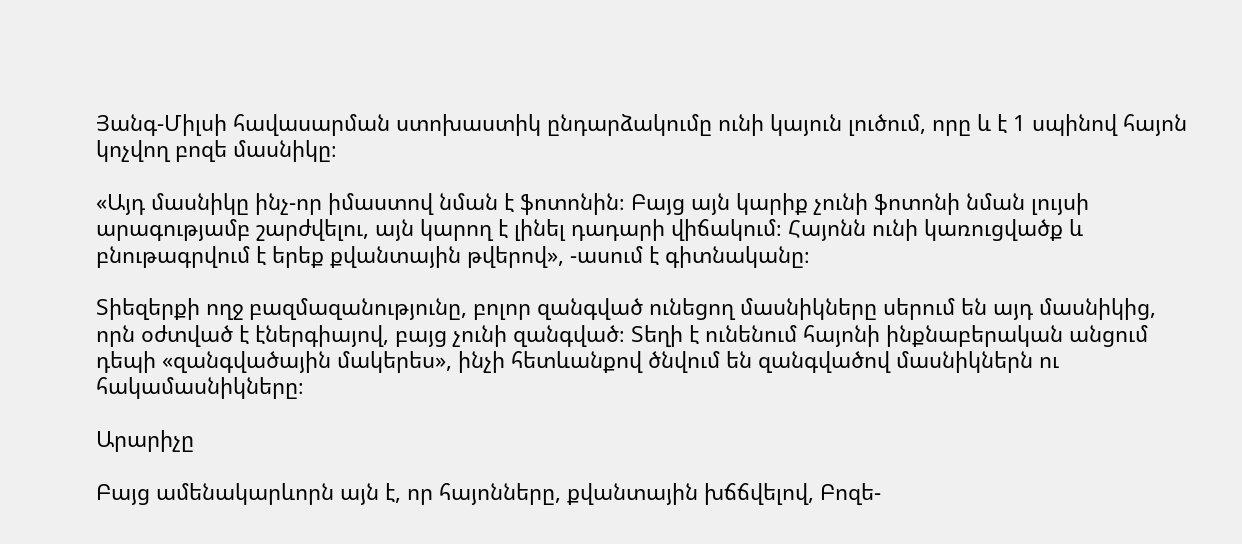Յանգ-Միլսի հավասարման ստոխաստիկ ընդարձակումը ունի կայուն լուծում, որը և է 1 սպինով հայոն կոչվող բոզե մասնիկը։

«Այդ մասնիկը ինչ-որ իմաստով նման է ֆոտոնին։ Բայց այն կարիք չունի ֆոտոնի նման լույսի արագությամբ շարժվելու, այն կարող է լինել դադարի վիճակում։ Հայոնն ունի կառուցվածք և բնութագրվում է երեք քվանտային թվերով», -ասում է գիտնականը։

Տիեզերքի ողջ բազմազանությունը, բոլոր զանգված ունեցող մասնիկները սերում են այդ մասնիկից, որն օժտված է էներգիայով, բայց չունի զանգված։ Տեղի է ունենում հայոնի ինքնաբերական անցում դեպի «զանգվածային մակերես», ինչի հետևանքով ծնվում են զանգվածով մասնիկներն ու հակամասնիկները։

Արարիչը

Բայց ամենակարևորն այն է, որ հայոնները, քվանտային խճճվելով, Բոզե-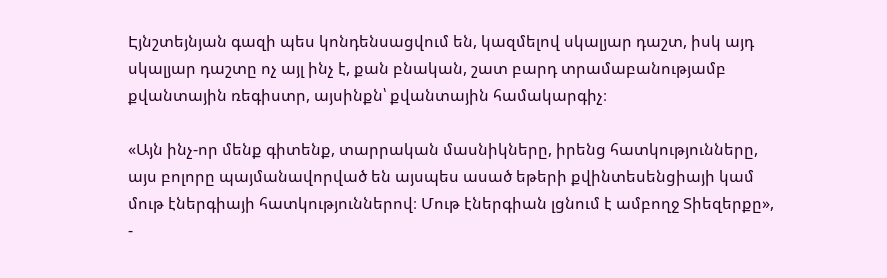Էյնշտեյնյան գազի պես կոնդենսացվում են, կազմելով սկալյար դաշտ, իսկ այդ սկալյար դաշտը ոչ այլ ինչ է, քան բնական, շատ բարդ տրամաբանությամբ քվանտային ռեգիստր, այսինքն՝ քվանտային համակարգիչ։

«Այն ինչ-որ մենք գիտենք, տարրական մասնիկները, իրենց հատկությունները, այս բոլորը պայմանավորված են այսպես ասած եթերի քվինտեսենցիայի կամ մութ էներգիայի հատկություններով։ Մութ էներգիան լցնում է ամբողջ Տիեզերքը», -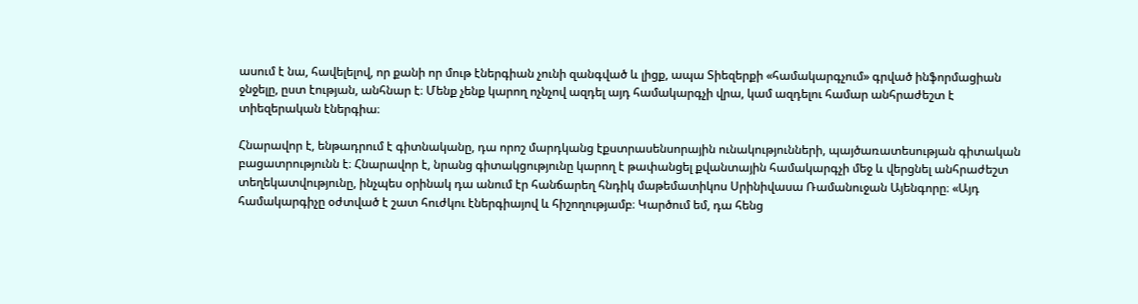ասում է նա, հավելելով, որ քանի որ մութ էներգիան չունի զանգված և լիցք, ապա Տիեզերքի «համակարգչում» գրված ինֆորմացիան ջնջելը, ըստ էության, անհնար է։ Մենք չենք կարող ոչնչով ազդել այդ համակարգչի վրա, կամ ազդելու համար անհրաժեշտ է տիեզերական էներգիա։

Հնարավոր է, ենթադրում է գիտնականը, դա որոշ մարդկանց էքստրասենսորային ունակությունների, պայծառատեսության գիտական բացատրությունն է։ Հնարավոր է, նրանց գիտակցությունը կարող է թափանցել քվանտային համակարգչի մեջ և վերցնել անհրաժեշտ տեղեկատվությունը, ինչպես օրինակ դա անում էր հանճարեղ հնդիկ մաթեմատիկոս Սրինիվասա Ռամանուջան Այենգորը։ «Այդ համակարգիչը օժտված է շատ հուժկու էներգիայով և հիշողությամբ։ Կարծում եմ, դա հենց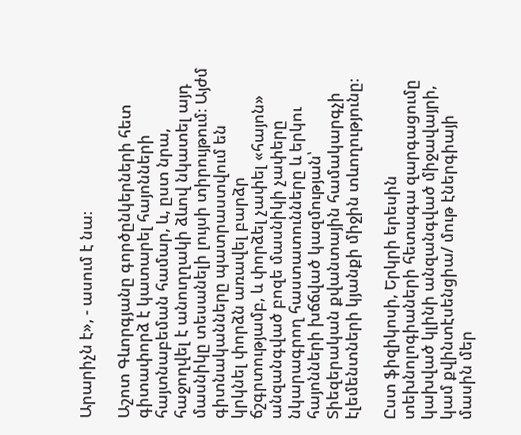Արարիչն է», - ասում է նա։

Աշոտ Գևորգյանը գործընկերների հետ գիտափորձ է կատարել հայոնների հայտնաբեման համար, և, ըստ նրա, հաջողվել է անուղղակի ձևով նկատել այդ մասնիկը տեսանելի լույսի տիրույթում։ Այժմ գիտնականները պատրաստվում են կրկնել փորձն առավել բարձր ճշգրտությամբ, և փորձել չափել «հայոն» անզանգված բոզե մասնիկի չափերը նկարագրող հաստատունները և երկու հայոնների խճճված կազմության՝ Տիեզերական քվանտային համակարգչի էլեմենտների կյանքի միջին տևողությունը։

Ըստ ֆիզիկոսի, Երկրի երեսին տեխնոլոգիաների հետագա զարգացումը կախված կլինի անզանգված միջավայրի, կամ քվինտէսենցիա/ մութ էներգիայի մասին մեր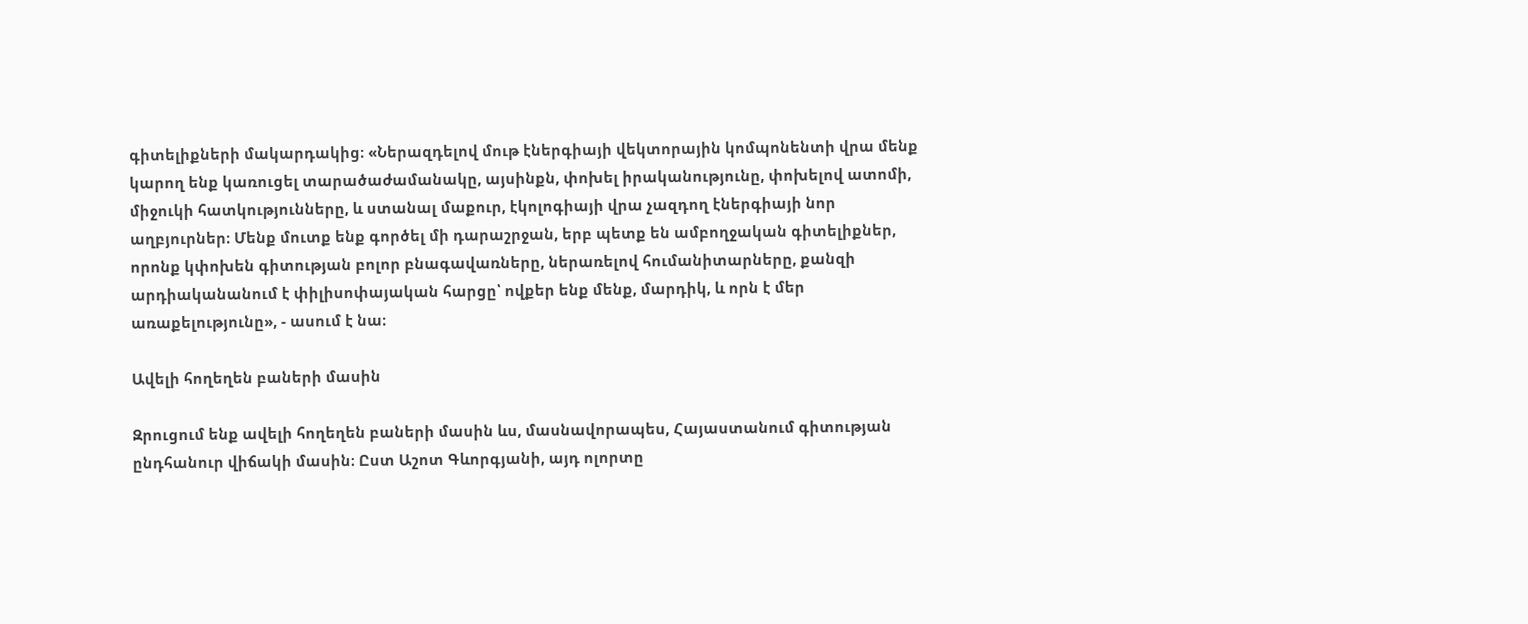գիտելիքների մակարդակից։ «Ներազդելով մութ էներգիայի վեկտորային կոմպոնենտի վրա մենք կարող ենք կառուցել տարածաժամանակը, այսինքն, փոխել իրականությունը, փոխելով ատոմի, միջուկի հատկությունները, և ստանալ մաքուր, էկոլոգիայի վրա չազդող էներգիայի նոր աղբյուրներ։ Մենք մուտք ենք գործել մի դարաշրջան, երբ պետք են ամբողջական գիտելիքներ, որոնք կփոխեն գիտության բոլոր բնագավառները, ներառելով հումանիտարները, քանզի արդիականանում է փիլիսոփայական հարցը՝ ովքեր ենք մենք, մարդիկ, և որն է մեր առաքելությունը», - ասում է նա։

Ավելի հողեղեն բաների մասին

Զրուցում ենք ավելի հողեղեն բաների մասին ևս, մասնավորապես, Հայաստանում գիտության ընդհանուր վիճակի մասին։ Ըստ Աշոտ Գևորգյանի, այդ ոլորտը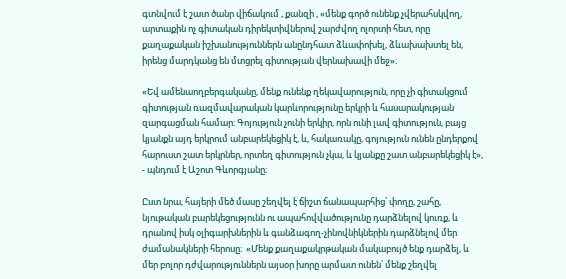գտնվում է շատ ծանր վիճակում , քանզի , «մենք գործ ունենք չվերահսկվող, արտաքին ոչ գիտական դիրեկտիվներով շարժվող ոլորտի հետ, որը քաղաքական իշխանություններն անընդհատ ձևափոխել, ձևախախտել են, իրենց մարդկանց են մտցրել գիտության վերնախավի մեջ»։

«Եվ ամենաողբերգականը, մենք ունենք ղեկավարություն, որը չի գիտակցում գիտության ռազմավարական կարևորությունը երկրի և հասարակության զարգացման համար։ Գոյություն չունի երկիր, որն ունի լավ գիտություն, բայց կյանքն այդ երկրում անբարեկեցիկ է, և, հակառակը, գոյություն ունեն ընդերքով հարուստ շատ երկրներ, որտեղ գիտություն չկա, և կյանքը շատ անբարեկեցիկ է», - պնդում է Աշոտ Գևորգյանը։

Ըստ նրա, հայերի մեծ մասը շեղվել է ճիշտ ճանապարհից՝ փողը, շահը, նյութական բարեկեցությունն ու ապահովվածությունը դարձնելով կուռք, և դրանով իսկ օլիգարխներին և գանձագող-չինովնիկներին դարձնելով մեր ժամանակների հերոսը։  «Մենք քաղաքակրթական մակաբույծ ենք դարձել, և մեր բոլոր դժվարություններն այսօր խորը արմատ ունեն՝ մենք շեղվել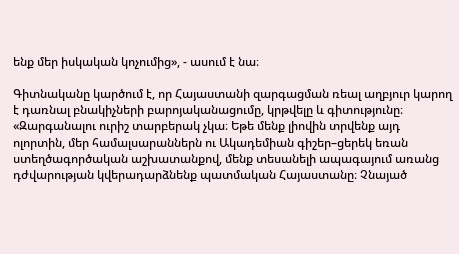ենք մեր իսկական կոչումից», - ասում է նա։

Գիտնականը կարծում է, որ Հայաստանի զարգացման ռեալ աղբյուր կարող է դառնալ բնակիչների բարոյականացումը, կրթվելը և գիտությունը։ «Զարգանալու ուրիշ տարբերակ չկա։ Եթե մենք լիովին տրվենք այդ ոլորտին, մեր համալսարաններն ու Ակադեմիան գիշեր–ցերեկ եռան ստեղծագործական աշխատանքով, մենք տեսանելի ապագայում առանց դժվարության կվերադարձնենք պատմական Հայաստանը։ Չնայած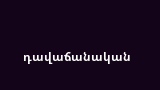դավաճանական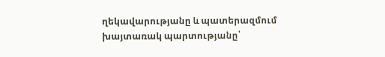ղեկավարությանը և պատերազմում խայտառակ պարտությանը՝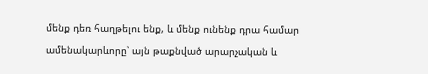մենք դեռ հաղթելու ենք, և մենք ունենք դրա համար ամենակարևորը՝ այն թաքնված արարչական և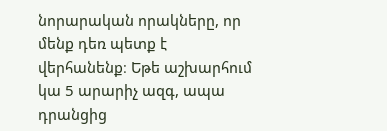նորարական որակները, որ մենք դեռ պետք է վերհանենք։ Եթե աշխարհում կա 5 արարիչ ազգ, ապա դրանցից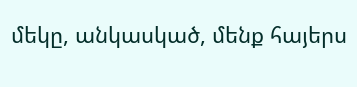մեկը, անկասկած, մենք հայերս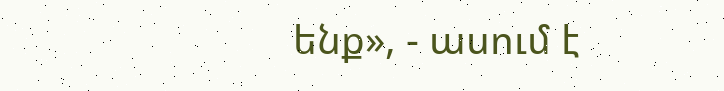ենք», - ասում է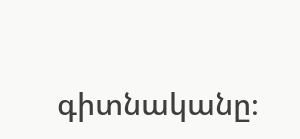գիտնականը։